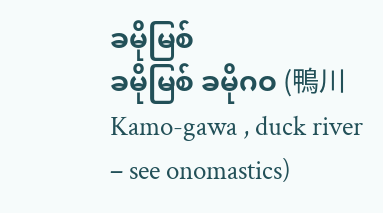ခမိုမြစ်
ခမိုမြစ် ခမိုဂဝ (鴨川 Kamo-gawa , duck river – see onomastics)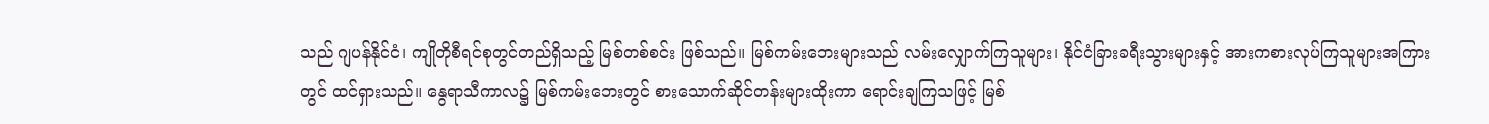သည် ဂျပန်နိုင်ငံ၊ ကျိုတိုစီရင်စုတွင်တည်ရှိသည့် မြစ်တစ်စင်း ဖြစ်သည်။ မြစ်ကမ်းဘေးများသည် လမ်းလျှောက်ကြသူများ၊ နိုင်ငံခြားခရီးသွားများနှင့် အားကစားလုပ်ကြသူများအကြားတွင် ထင်ရှားသည်။ နွေရာသီကာလ၌ မြစ်ကမ်းဘေးတွင် စားသောက်ဆိုင်တန်းများထိုးကာ ရောင်းချကြသဖြင့် မြစ်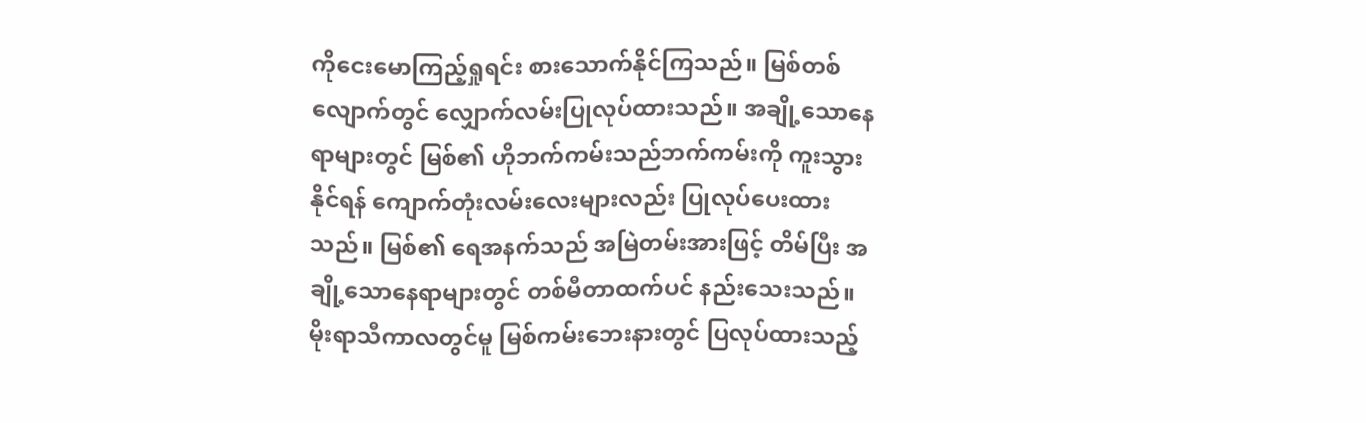ကိုငေးမောကြည့်ရှုရင်း စားသောက်နိုင်ကြသည်။ မြစ်တစ်လျောက်တွင် လျှောက်လမ်းပြုလုပ်ထားသည်။ အချို့သောနေရာများတွင် မြစ်၏ ဟိုဘက်ကမ်းသည်ဘက်ကမ်းကို ကူးသွားနိုင်ရန် ကျောက်တုံးလမ်းလေးများလည်း ပြုလုပ်ပေးထားသည်။ မြစ်၏ ရေအနက်သည် အမြဲတမ်းအားဖြင့် တိမ်ပြီး အချို့သောနေရာများတွင် တစ်မီတာထက်ပင် နည်းသေးသည်။ မိုးရာသီကာလတွင်မူ မြစ်ကမ်းဘေးနားတွင် ပြလုပ်ထားသည့်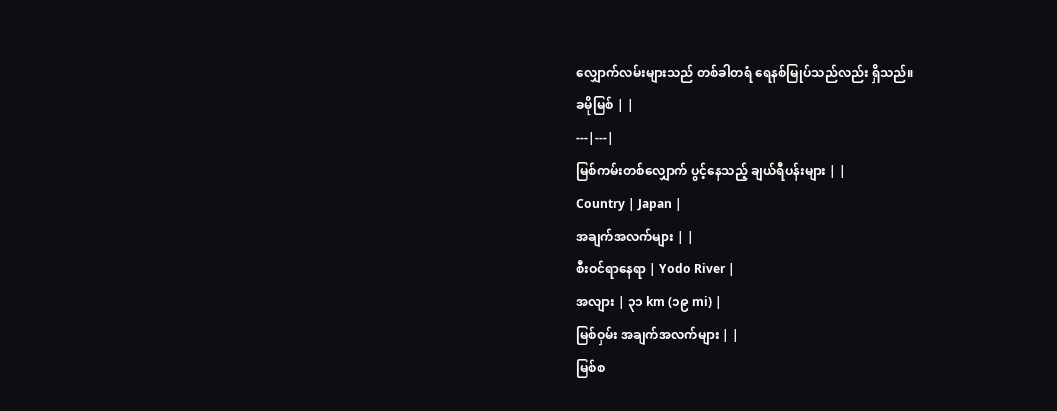လျှောက်လမ်းများသည် တစ်ခါတရံ ရေနစ်မြုပ်သည်လည်း ရှိသည်။
ခမိုမြစ် | |
---|---|
မြစ်ကမ်းတစ်လျှောက် ပွင့်နေသည့် ချယ်ရီပန်းများ | |
Country | Japan |
အချက်အလက်များ | |
စီးဝင်ရာနေရာ | Yodo River |
အလျား | ၃၁ km (၁၉ mi) |
မြစ်ဝှမ်း အချက်အလက်များ | |
မြစ်စ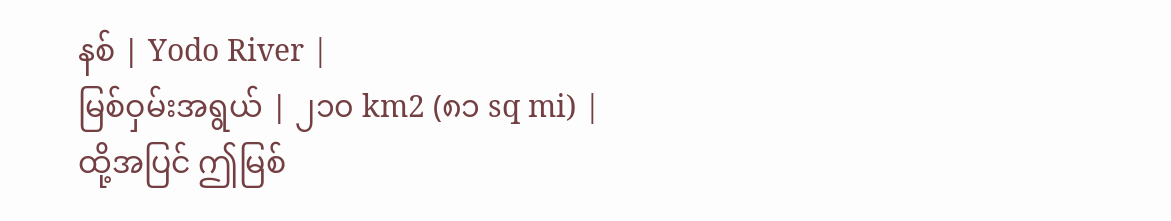နစ် | Yodo River |
မြစ်ဝှမ်းအရွယ် | ၂၁၀ km2 (၈၁ sq mi) |
ထို့အပြင် ဤမြစ်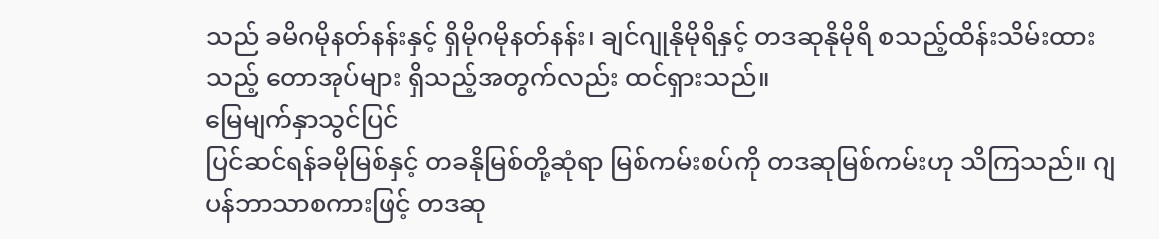သည် ခမိဂမိုနတ်နန်းနှင့် ရှိမိုဂမိုနတ်နန်း၊ ချင်ဂျုနိုမိုရိနှင့် တဒဆုနိုမိုရိ စသည့်ထိန်းသိမ်းထားသည့် တောအုပ်များ ရှိသည့်အတွက်လည်း ထင်ရှားသည်။
မြေမျက်နှာသွင်ပြင်
ပြင်ဆင်ရန်ခမိုမြစ်နှင့် တခနိုမြစ်တို့ဆုံရာ မြစ်ကမ်းစပ်ကို တဒဆုမြစ်ကမ်းဟု သိကြသည်။ ဂျပန်ဘာသာစကားဖြင့် တဒဆု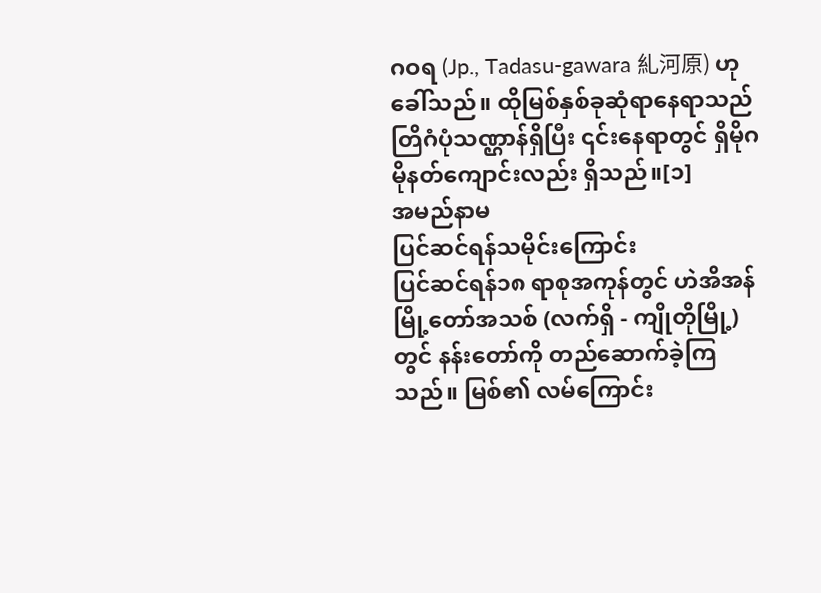ဂဝရ (Jp., Tadasu-gawara 糺河原) ဟု ခေါ်သည်။ ထိုမြစ်နှစ်ခုဆုံရာနေရာသည် တြိဂံပုံသဏ္ဌာန်ရှိပြီး ၎င်းနေရာတွင် ရှိမိုဂမိုနတ်ကျောင်းလည်း ရှိသည်။[၁]
အမည်နာမ
ပြင်ဆင်ရန်သမိုင်းကြောင်း
ပြင်ဆင်ရန်၁၈ ရာစုအကုန်တွင် ဟဲအိအန်မြို့တော်အသစ် (လက်ရှိ - ကျိုတိုမြို့) တွင် နန်းတော်ကို တည်ဆောက်ခဲ့ကြသည်။ မြစ်၏ လမ်ကြောင်း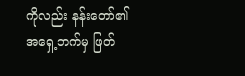ကိုလည်း နန်းတော်၏ အရှေ့ဘက်မှ ဖြတ်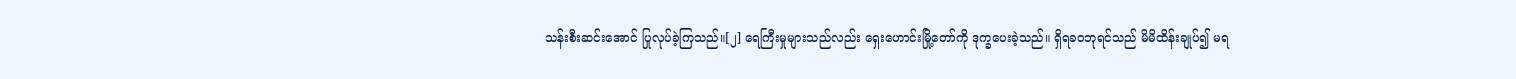သန်းစီးဆင်းအောင် ပြုလုပ်ခဲ့ကြသည်။[၂] ရေကြီးမှုများသည်လည်း ရှေးဟောင်းမြို့တော်ကို ဒုက္ခပေးခဲ့သည်။ ရှိရခဝဘုရင်သည် မိမိထိန်းချုပ်၍ မရ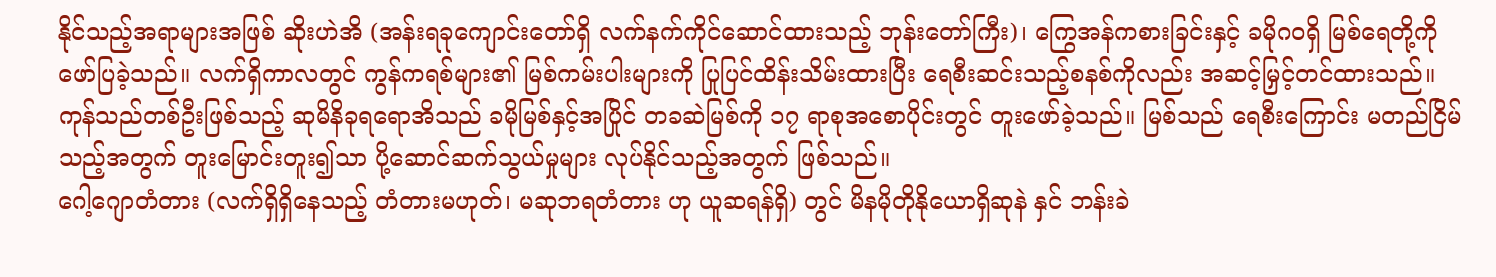နိုင်သည့်အရာများအဖြစ် ဆိုးဟဲအိ (အန်းရခုကျောင်းတော်ရှိ လက်နက်ကိုင်ဆောင်ထားသည့် ဘုန်းတော်ကြီး)၊ ကြွေအန်ကစားခြင်းနှင့် ခမိုဂဝရှိ မြစ်ရေတို့ကို ဖော်ပြခဲ့သည်။ လက်ရှိကာလတွင် ကွန်ကရစ်များ၏ မြစ်ကမ်းပါးများကို ပြုပြင်ထိန်းသိမ်းထားပြီး ရေစီးဆင်းသည့်စနစ်ကိုလည်း အဆင့်မြှင့်တင်ထားသည်။ ကုန်သည်တစ်ဦးဖြစ်သည့် ဆုမိနိခုရရောအိသည် ခမိုမြစ်နှင့်အပြိုင် တခဆဲမြစ်ကို ၁၇ ရာစုအစောပိုင်းတွင် တူးဖော်ခဲ့သည်။ မြစ်သည် ရေစီးကြောင်း မတည်ငြိမ်သည့်အတွက် တူးမြောင်းတူး၍သာ ပို့ဆောင်ဆက်သွယ်မှုများ လုပ်နိုင်သည့်အတွက် ဖြစ်သည်။
ဂေါ့ဂျောတံတား (လက်ရှိရှိနေသည့် တံတားမဟုတ်၊ မဆုဘရတံတား ဟု ယူဆရန်ရှိ) တွင် မိနမိုတိုနိုယောရှိဆုနဲ နှင် ဘန်းခဲ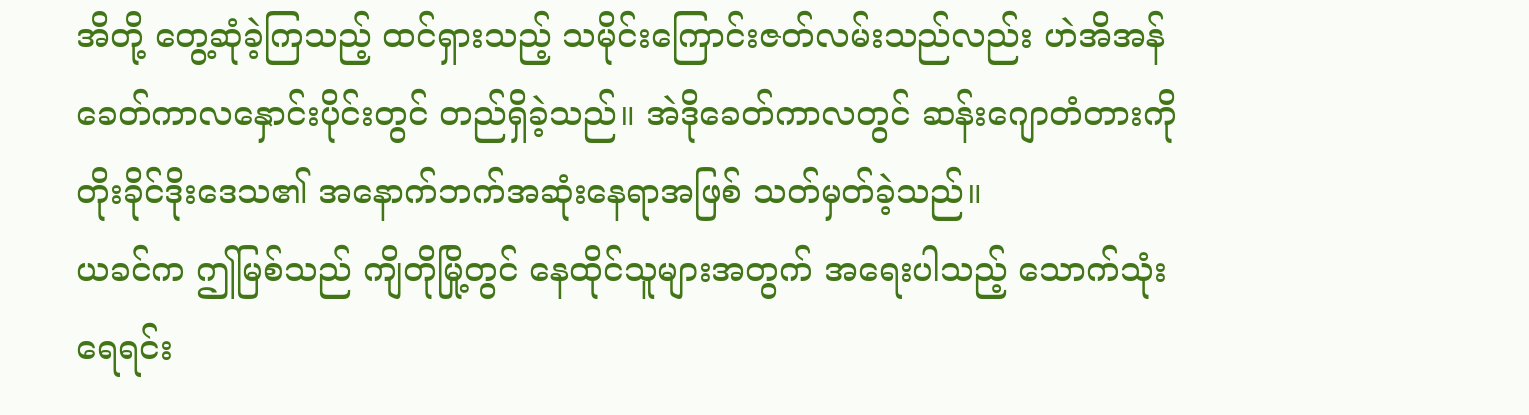အိတို့ တွေ့ဆုံခဲ့ကြသည့် ထင်ရှားသည့် သမိုင်းကြောင်းဇတ်လမ်းသည်လည်း ဟဲအိအန်ခေတ်ကာလနှောင်းပိုင်းတွင် တည်ရှိခဲ့သည်။ အဲဒိုခေတ်ကာလတွင် ဆန်းဂျောတံတားကို တိုးခိုင်ဒိုးဒေသ၏ အနောက်ဘက်အဆုံးနေရာအဖြစ် သတ်မှတ်ခဲ့သည်။
ယခင်က ဤမြစ်သည် ကျိတိုမြို့တွင် နေထိုင်သူများအတွက် အရေးပါသည့် သောက်သုံးရေရင်း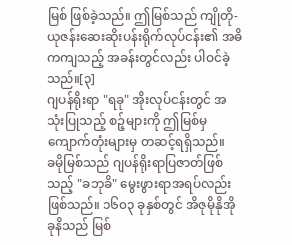မြစ် ဖြစ်ခဲ့သည်။ ဤမြစ်သည် ကျိုတို-ယုဇန်းဆေးဆိုးပန်းရိုက်လုပ်ငန်း၏ အဓိကကျသည့် အခန်းတွင်လည်း ပါဝင်ခဲ့သည်။[၃]
ဂျပန်ရိုးရာ "ရခု" အိုးလုပ်ငန်းတွင် အသုံးပြုသည့် စဉ့်များကို ဤမြစ်မှ ကျောက်တုံးများမှ တဆင့်ရရှိသည်။
ခမိုမြစ်သည် ဂျပန်ရိုးရာပြဇာတ်ဖြစ်သည့် "ခဘုခိ" မွေးဖွားရာအရပ်လည်း ဖြစ်သည်။ ၁၆၀၃ ခုနှစ်တွင် အိဇုမိုနိုအိုခုနိသည် မြစ်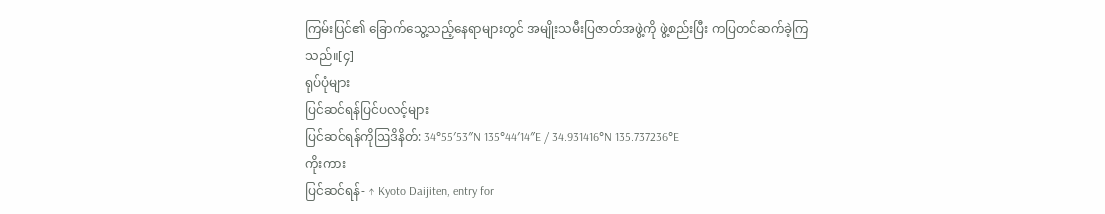ကြမ်းပြင်၏ ခြောက်သွေ့သည့်နေရာများတွင် အမျိုးသမီးပြဇာတ်အဖွဲ့ကို ဖွဲ့စည်းပြီး ကပြတင်ဆက်ခဲ့ကြသည်။[၄]
ရုပ်ပုံများ
ပြင်ဆင်ရန်ပြင်ပလင့်များ
ပြင်ဆင်ရန်ကိုဩဒိနိတ်: 34°55′53″N 135°44′14″E / 34.931416°N 135.737236°E
ကိုးကား
ပြင်ဆင်ရန်- ↑ Kyoto Daijiten, entry for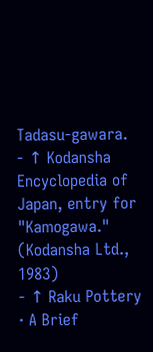Tadasu-gawara.
- ↑ Kodansha Encyclopedia of Japan, entry for "Kamogawa." (Kodansha Ltd., 1983)
- ↑ Raku Pottery · A Brief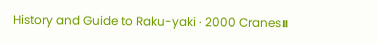History and Guide to Raku-yaki · 2000 Cranes။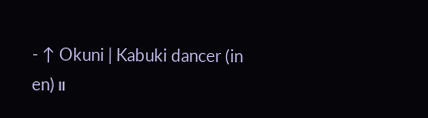- ↑ Okuni | Kabuki dancer (in en)။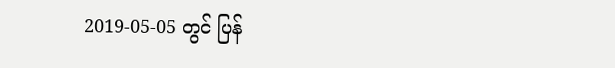2019-05-05 တွင် ပြန်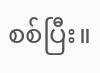စစ်ပြီး။